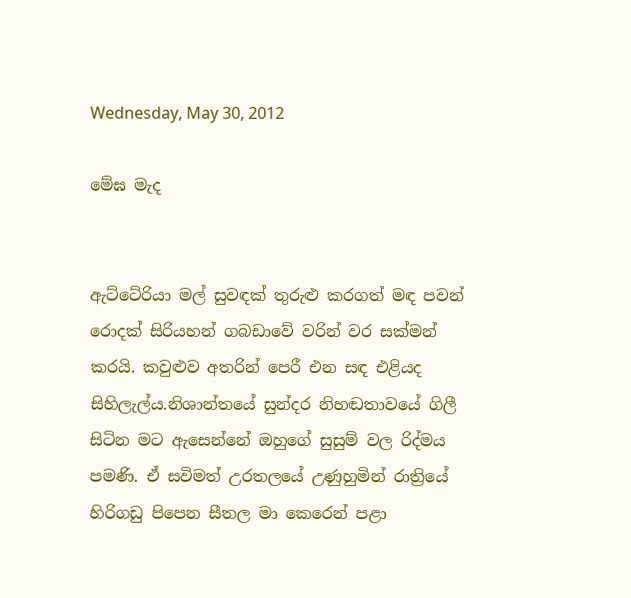Wednesday, May 30, 2012

මේඝ මැද


ඇට්ටේරියා මල් සුවඳක් තුරුළු කරගත් මඳ පවන් රොදක් සිරියහන් ගබඩාවේ වරින් වර සක්මන් කරයි. කවුළුව අතරින් පෙරී එන සඳ එළියද සිහිලැල්ය.නිශාන්තයේ සුන්දර නිහඬතාවයේ ගිලී සිටින මට ඇසෙන්නේ ඔහුගේ සුසුම් වල රිද්මය පමණි. ඒ සවිමත් උරතලයේ උණුහුමින් රාත්‍රියේ හිරිගඩු පිපෙන සීතල මා කෙරෙන් පළා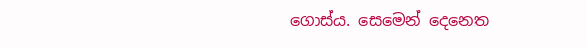ගොස්ය. සෙමෙන් දෙනෙත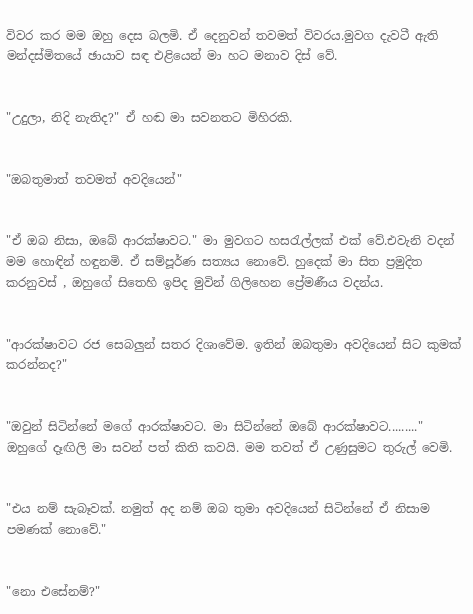විවර කර මම ඔහු දෙස බලමි. ඒ දෙනුවන් තවමත් විවරය.මුවග දැවටී ඇති මන්දස්මිතයේ ඡායාව සඳ එළියෙන් මා හට මනාව දිස් වේ.


"උදුලා, නිදි නැතිද?" ඒ හඬ මා සවනතට මිහිරකි.


"ඔබතුමාත් තවමත් අවදියෙන්"


"ඒ ඔබ නිසා, ඔබේ ආරක්ෂාවට." මා මුවගට හස‍රැල්ලක් එක් වේ.එවැනි වදන් මම හොඳින් හඳුනමි. ඒ සම්පූර්ණ සත්‍යය නොවේ. හුදෙක් මා සිත ප්‍රමුදිත කරනුවස් , ඔහුගේ සිතෙහි ඉපිද මුවින් ගිලිහෙන ප්‍රේමණීය වදන්ය.


"ආරක්ෂාවට රජ සෙබලුන් සතර දිශාවේම. ඉතින් ඔබතුමා අවදියෙන් සිට කුමක් කරන්නද?"


"ඔවුන් සිටින්නේ මගේ ආරක්ෂාවට. මා සිටින්නේ ඔබේ ආරක්ෂාවට........." ඔහුගේ දෑඟිලි මා සවන් පත් කිති කවයි. මම තවත් ඒ උණුසුමට තුරුල් වෙමි.


"එය නම් සැබෑවක්. නමුත් අද නම් ඔබ තුමා අවදියෙන් සිටින්නේ ඒ නිසාම පමණක් නොවේ."


"නො එසේනම්?"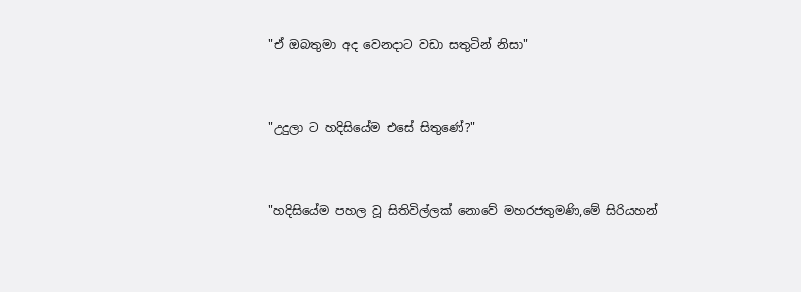"ඒ ඔබතුමා අද වෙනදාට වඩා සතුටින් නිසා"


"උදුලා ට හදිසියේම එසේ සිතුණේ?"


"හදිසියේම පහල වූ සිතිවිල්ලක් නොවේ මහරජතුමණි,මේ සිරියහන්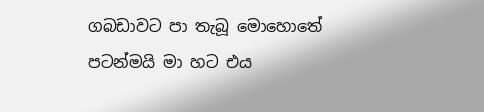ගබඩාවට පා තැබූ මොහොතේ පටන්මයි මා හට එය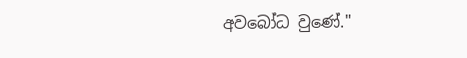අවබෝධ වුණේ."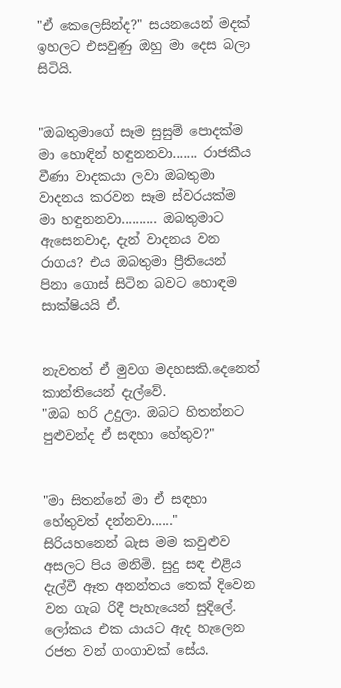"ඒ කෙලෙසින්ද?" සයනයෙන් මදක් ඉහලට එසවුණු ඔහු මා දෙස බලා සිටියි.


"ඔබතුමාගේ සෑම සුසුම් පොදක්ම මා හොඳින් හඳුනනවා....... රාජකීය වීණා වාදකයා ලවා ඔබතුමා වාදනය කරවන සෑම ස්වරයක්ම මා හඳුනනවා.......... ඔබතුමාට ඇසෙනවාද, දැන් වාදනය වන රාගය? එය ඔබතුමා ප්‍රීතියෙන් පිනා ගොස් සිටින බවට හොඳම සාක්ෂියයි ඒ.


නැවතත් ඒ මුවග මදහසකි.දෙනෙත් කාන්තියෙන් දැල්වේ.
"ඔබ හරි උදුලා. ඔබට හිතන්නට පුළුවන්ද ඒ සඳහා හේතුව?"


"මා සිතන්නේ මා ඒ සඳහා හේතුවත් දන්නවා......"
සිරියහනෙන් බැස මම කවුළුව අසලට පිය මනිමි. සුදු සඳ එළිය දැල්වී ඈත අනන්තය තෙක් දිවෙන වන ගැබ රිදී පැහැයෙන් සුදිලේ. ලෝකය එක යායට ඇද හැලෙන රජත වන් ගංගාවක් සේය.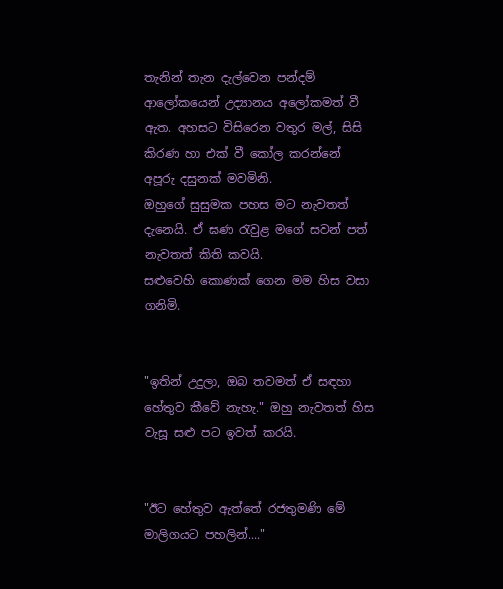තැනින් තැන දැල්වෙන පන්දම් ආලෝකයෙන් උද්‍යානය අලෝකමත් වී ඇත. අහසට විසිරෙන වතුර මල්, සිසි කිරණ හා එක් වී කෝල කරන්නේ අපූරු දසුනක් මවමිනි.
ඔහුගේ සුසුමක පහස මට නැවතත් දැනෙයි. ඒ ඝණ ‍රැවුළ මගේ සවන් පත් නැවතත් කිති කවයි.
සළුවෙහි කොණක් ගෙන මම හිස වසා ගනිමි.


"ඉතින් උදුලා, ඔබ තවමත් ඒ සඳහා හේතුව කීවේ නැහැ." ඔහු නැවතත් හිස වැසූ සළු පට ඉවත් කරයි.


"ඊට හේතුව ඇත්තේ රජතුමණි මේ මාලිගයට පහලින්...."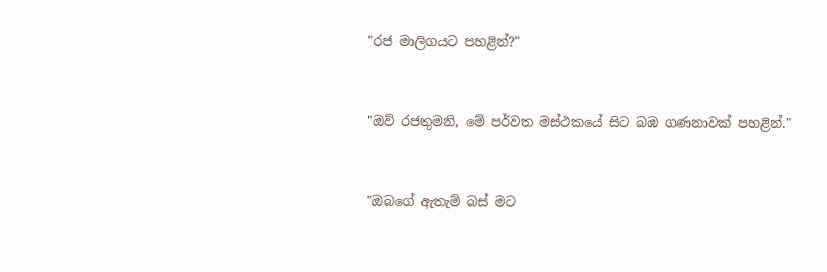"රජ මාලිගයට පහළින්?"


"ඔව් රජතුමනි, මේ පර්වත මස්ථකයේ සිට බඹ ගණනාවක් පහළින්."


"ඔබගේ ඇතැම් බස් මට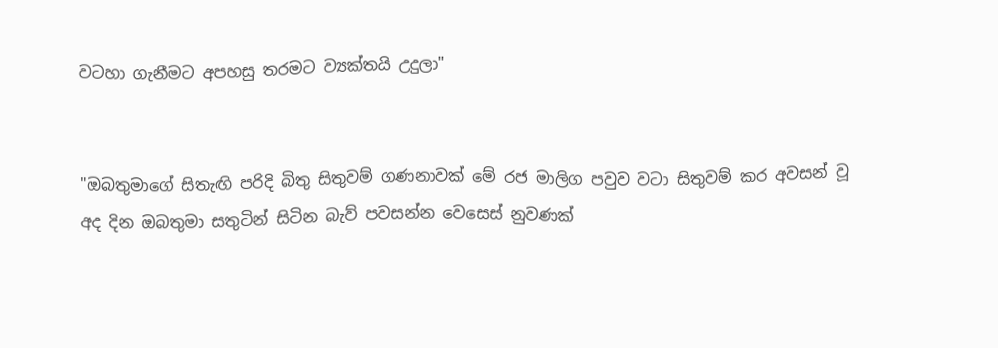වටහා ගැනීමට අපහසු තරමට ව්‍යක්තයි උදුලා"


"ඔබතුමාගේ සිතැඟි පරිදි බිතු සිතුවම් ගණනාවක් මේ රජ මාලිග පවුව වටා සිතුවම් කර අවසන් වූ අද දින ඔබතුමා සතුටින් සිටින බැව් පවසන්න වෙසෙස් නුවණක්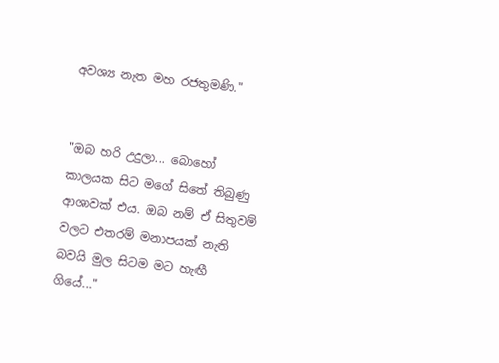අවශ්‍ය නැත මහ රජතුමණි."


"ඔබ හරි උදුලා... බොහෝ කාලයක සිට මගේ සිතේ තිබුණු ආශාවක් එය. ඔබ නම් ඒ සිතුවම් වලට එතරම් මනාපයක් නැති බවයි මුල සිටම මට හැඟී ගියේ..."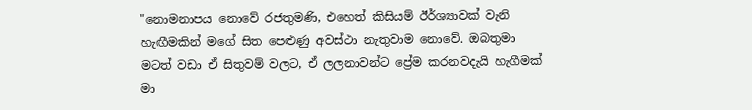"නොමනාපය නොවේ රජතුමණි, එහෙත් කිසියම් ඊර්ශ්‍යාවක් වැනි හැඟීමකින් මගේ සිත පෙළුණු අවස්ථා නැතුවාම නොවේ. ඔබතුමා මටත් වඩා ඒ සිතුවම් වලට, ඒ ලලනාවන්ට ප්‍රේම කරනවදැයි හැගීමක් මා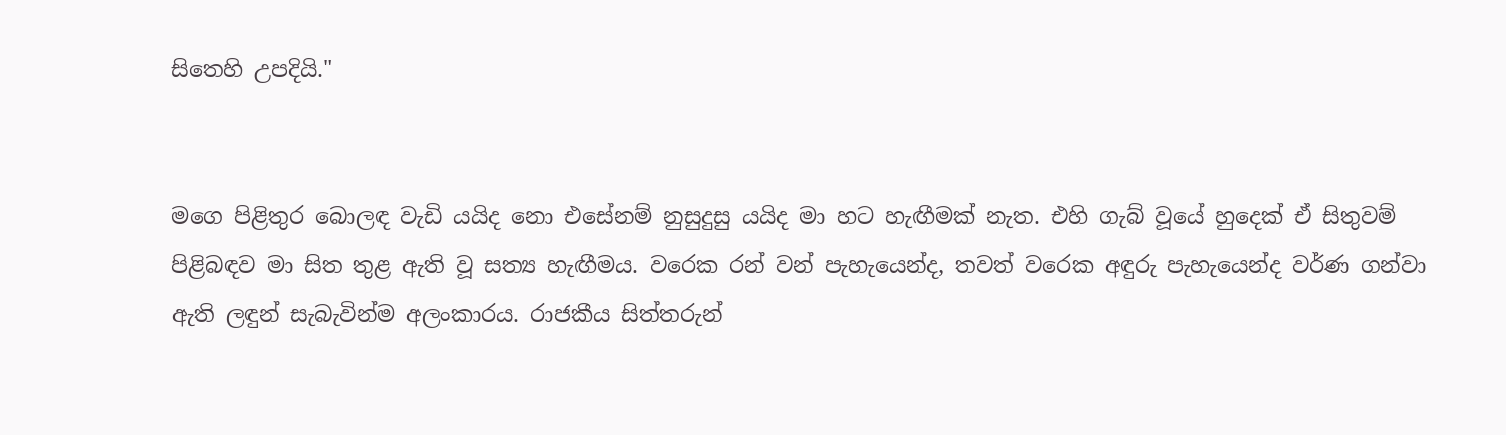සිතෙහි උපදියි."


මගෙ පිළිතුර බොලඳ වැඩි යයිද නො එසේනම් නුසුදුසු යයිද මා හට හැඟීමක් නැත. එහි ගැබ් වූයේ හුදෙක් ඒ සිතුවම් පිළිබඳව මා සිත තුළ ඇති වූ සත්‍ය හැඟීමය. වරෙක රන් වන් පැහැයෙන්ද, තවත් වරෙක අඳුරු පැහැයෙන්ද වර්ණ ගන්වා ඇති ලඳුන් සැබැවින්ම අලංකාරය. රාජකීය සිත්තරුන්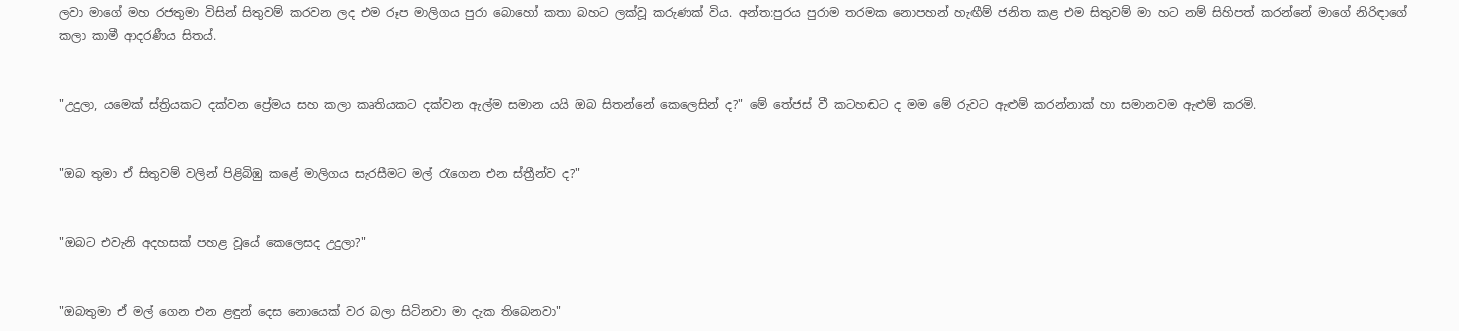ලවා මාගේ මහ රජතුමා විසින් සිතුවම් කරවන ලද එම රූප මාලිගය පුරා බොහෝ කතා බහට ලක්වූ කරුණක් විය. අන්ත:පුරය පුරාම තරමක නොපහන් හැඟීම් ජනිත කළ එම සිතුවම් මා හට නම් සිහිපත් කරන්නේ මාගේ නිරිඳාගේ කලා කාමී ආදරණීය සිතය්.


"උදුලා, යමෙක් ස්ත්‍රියකට දක්වන ප්‍රේමය සහ කලා කෘතියකට දක්වන ඇල්ම සමාන යයි ඔබ සිතන්නේ කෙලෙසින් ද?" මේ තේජස් වී කටහඬට ද මම මේ රුවට ඇළුම් කරන්නාක් හා සමානවම ඇළුම් කරමි.


"ඔබ තුමා ඒ සිතුවම් වලින් පිළිබිඹු කළේ මාලිගය සැරසීමට මල් ‍රැගෙන එන ස්ත්‍රීන්ව ද?"


"ඔබට එවැනි අදහසක් පහළ වූයේ කෙලෙසද උදුලා?"


"ඔබතුමා ඒ මල් ගෙන එන ළඳුන් දෙස නොයෙක් වර බලා සිටිනවා මා දැක තිබෙනවා"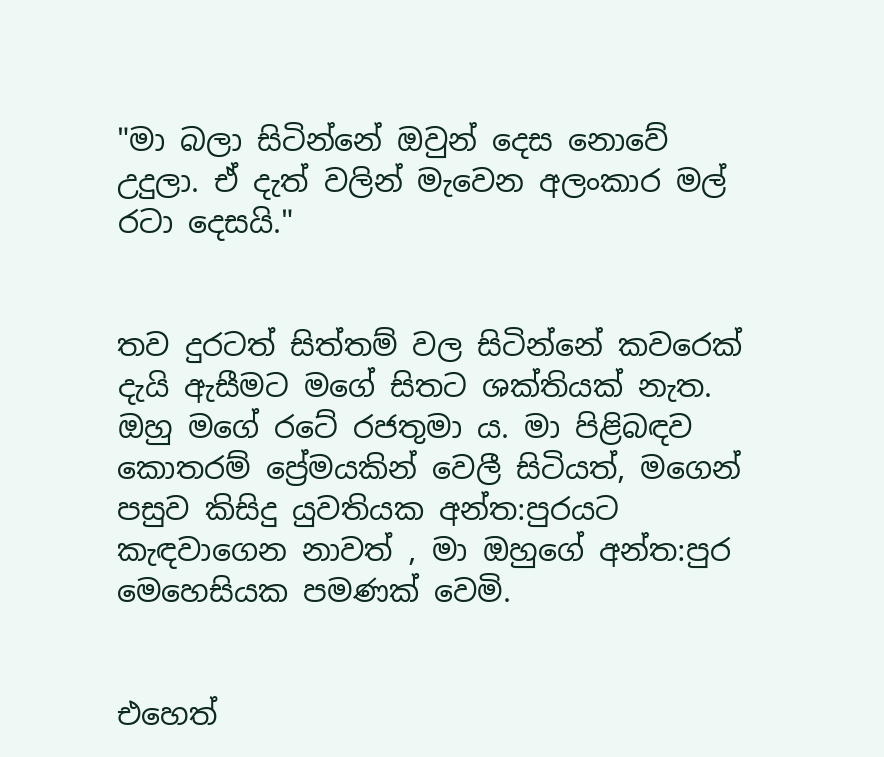"මා බලා සිටින්නේ ඔවුන් දෙස නොවේ උදුලා. ඒ දැත් වලින් මැවෙන අලංකාර මල් රටා දෙසයි."


තව දුරටත් සිත්තම් වල සිටින්නේ කවරෙක් දැයි ඇසීමට මගේ සිතට ශක්තියක් නැත. ඔහු මගේ රටේ රජතුමා ය. මා පිළිබඳව කොතරම් ප්‍රේමයකින් වෙලී සිටියත්, මගෙන් පසුව කිසිදු යුවතියක අන්ත:පුරයට කැඳවාගෙන නාවත් , මා ඔහුගේ අන්ත:පුර මෙහෙසියක පමණක් වෙමි.


එහෙත්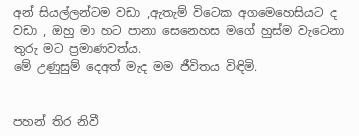අන් සියල්ලන්ටම වඩා ,ඇතැම් විටෙක අගමෙහෙසියට ද වඩා , ඔහු මා හට පානා සෙනෙහස මගේ හුස්ම වැටෙනා තුරු මට ප්‍රමාණවත්ය.
මේ උණුසුම් දෙඅත් මැද මම ජීවිතය විඳිමි.


පහන් තිර නිවී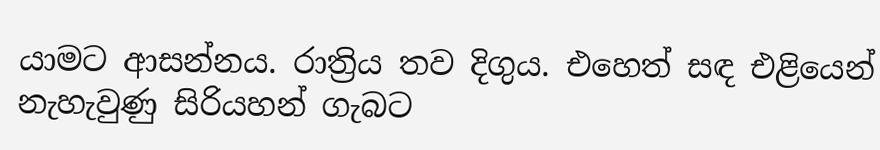යාමට ආසන්නය. රාත්‍රිය තව දිගුය. එහෙත් සඳ එළියෙන් නැහැවුණු සිරියහන් ගැබට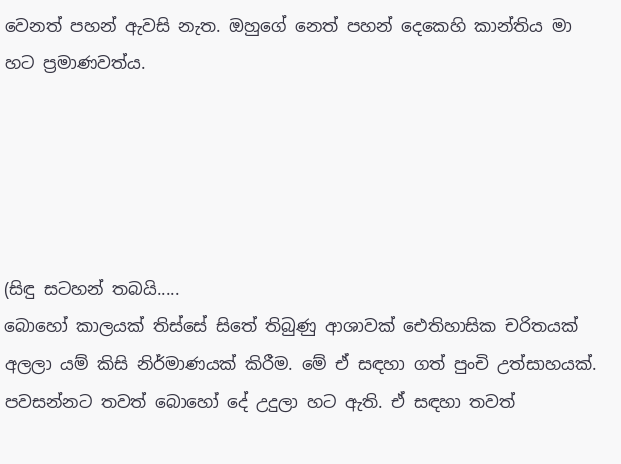වෙනත් පහන් ඇවසි නැත. ඔහුගේ නෙත් පහන් දෙකෙහි කාන්තිය මා හට ප්‍රමාණවත්ය.





(සිඳු සටහන් තබයි.....
බොහෝ කාලයක් තිස්සේ සිතේ තිබුණු ආශාවක් ඓතිහාසික චරිතයක් අලලා යම් කිසි නිර්මාණයක් කිරීම. මේ ඒ සඳහා ගත් පුංචි උත්සාහයක්.
පවසන්නට තවත් බොහෝ දේ උදුලා හට ඇති. ඒ සඳහා තවත්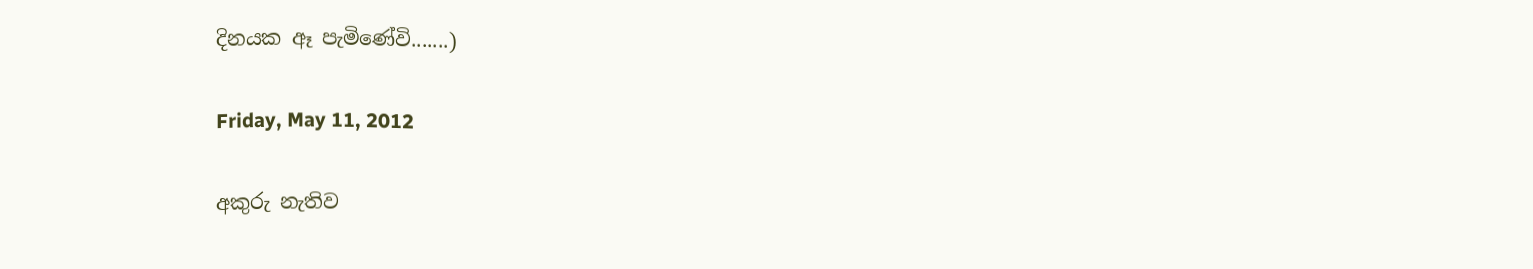දිනයක ඈ පැමිණේවි.......)

Friday, May 11, 2012

අකුරු නැතිව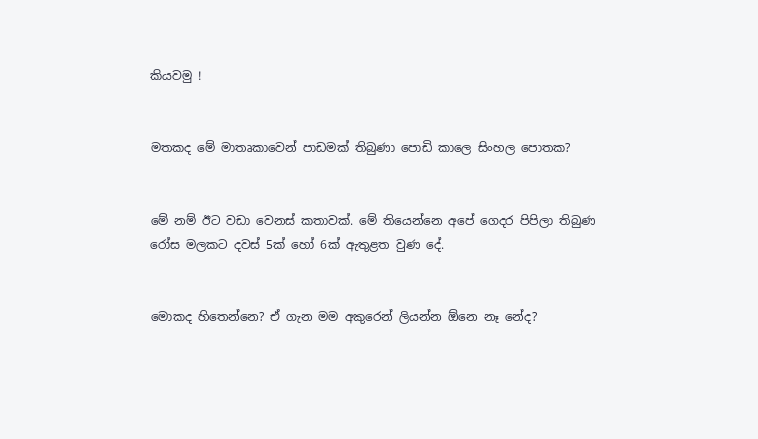කියවමු !


මතකද මේ මාතෘකාවෙන් පාඩමක් තිබුණා පොඩි කාලෙ සිංහල පොතක?


මේ නම් ඊට වඩා වෙනස් කතාවක්. මේ තියෙන්නෙ අපේ ගෙදර පිපිලා තිබුණ රෝස මලකට දවස් 5ක් හෝ 6ක් ඇතුළත වුණ දේ.


මොකද හිතෙන්නෙ? ඒ ගැන මම අකුරෙන් ලියන්න ඕනෙ නෑ නේද?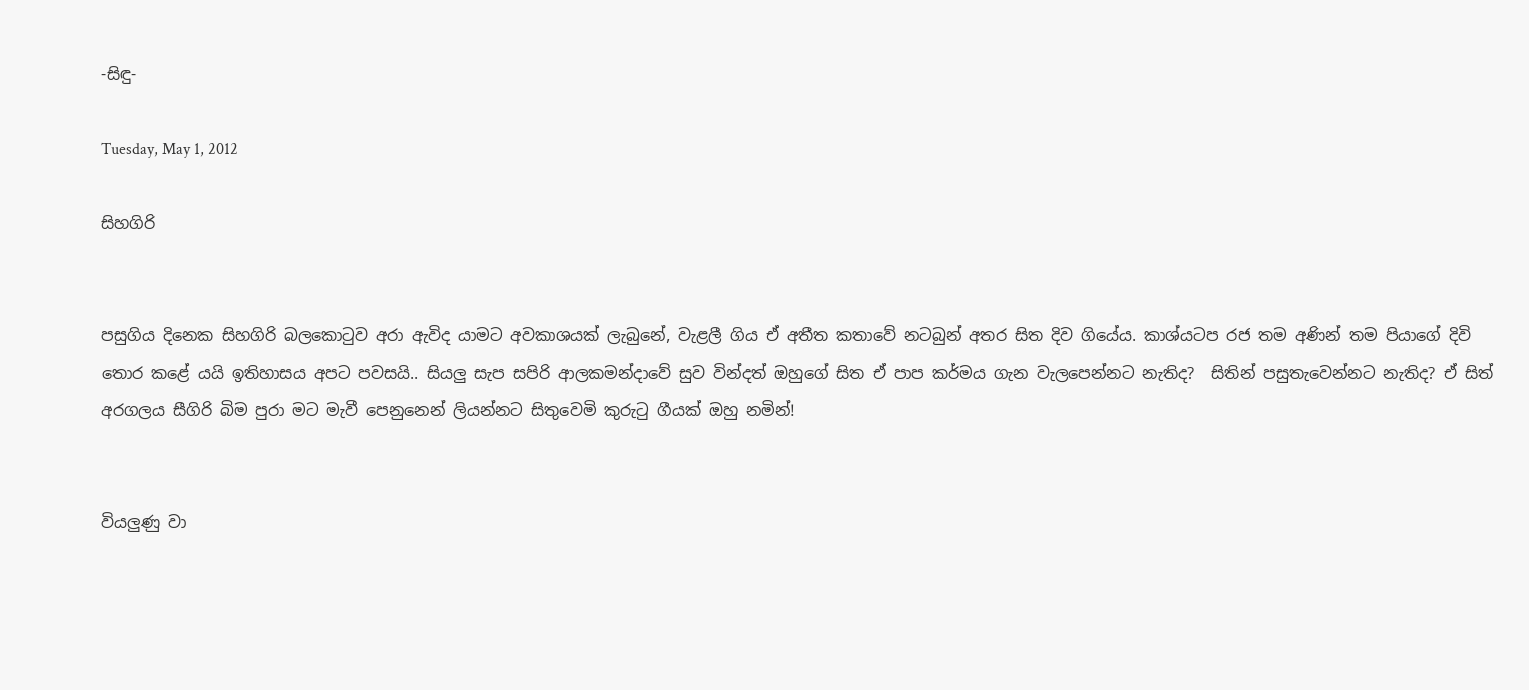-සිඳු-

Tuesday, May 1, 2012

සිහගිරි


පසුගිය දිනෙක සිහගිරි බලකොටුව අරා ඇවිද යාමට අවකාශයක් ලැබුනේ, වැළලී ගිය ඒ අතීත කතාවේ නටබුන් අතර සිත දිව ගියේය. කාශ්යටප රජ තම අණින් තම පියාගේ දිවි තොර කළේ යයි ඉතිහාසය අපට පවසයි.. සියලු සැප සපිරි ආලකමන්දාවේ සුව වින්දත් ඔහුගේ සිත ඒ පාප කර්මය ගැන වැලපෙන්නට නැතිද?  සිතින් පසුතැවෙන්නට නැතිද? ඒ සිත් අරගලය සීගිරි බිම පුරා මට මැවී පෙනුනෙන් ලියන්නට සිතුවෙමි කුරුටු ගීයක් ඔහු නමින්!


වියලුණු වා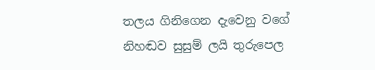තලය ගිනිගෙන දැවෙනු වගේ
නිහඬව සුසුම් ලයි තුරුපෙල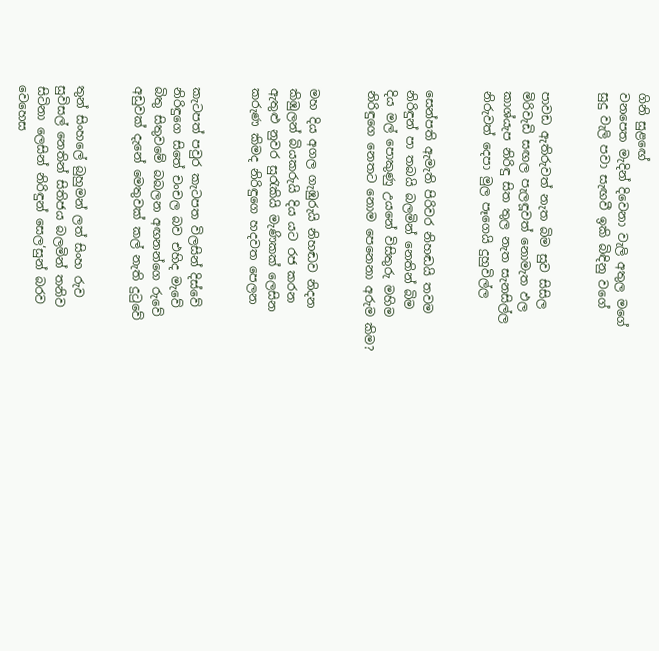ගිනි සුළ‍ඟේ
වනපෙත මැදින් දිවෙනා වැලි අතුල මගේ
සුදු වැලි පවා සැඟවී ඉකි බිඳිනු වගේ


පාවඩ ඇතිරුවත් නැත බිම සුව සිසිල
මිරිවැඩි සඟල පැලඳූවත් නොමැත ඵල
කාශ්යැප නිරිඳු සිත තුල නැත සැනසිල්ල
නිරුවත් දෙපා මුල පෑගෙයි දුහුවිල්ල


සෙන්පති ඇමැති පිරිවර නිහඬයි තවම
නිරිඳුන් පා තබයි බලමින් නෙතින් බිම
දිය මල් පොකුණු උයනේ විසිතුරු මහිම
නිරිඳුගෙ නෙතට නොම පෙනෙනා අරුම කිම?


මහ දිය අගල ගැඹුරුයි නිහඬව නිදන
කිඹුලන් බියකරුයි දිය යට රජ කරන
ඇතුළු නුවර සුරැකියි මැණිකක් ලෙසින
කරුණ කිමද නිරිඳුගෙ හදවත පෙලන


කැටපත් පවුර කැටපත විලසින් දිස්වේ
නිරිඳුගෙ සිතේ චංචල බව එහිද මැවේ
බිතු සිතුවමේ බබලන අඟනන්ගෙ රුවේ
අඩුවක් දැනේ මෙතුවක් කල් නැති දුටුවේ


තුන් සිංහලේ බුහුමන් ලත් සිංහ රුව
සුවිසල් නෙතින් සිතිජය බලමින් තනිව
සිටිනා ලෙසින් නිරිඳුන් සෙල‘සුන් බරව
වෙහෙස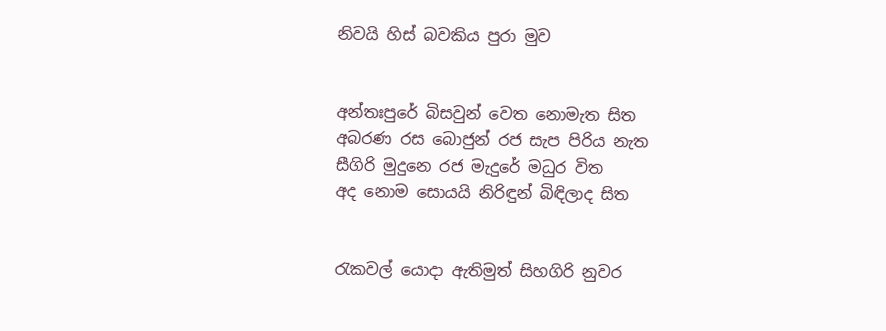නිවයි හිස් බවකිය පුරා මුව


අන්තඃපුරේ බිසවුන් වෙත නොමැත සිත
අබරණ රස බොජුන් රජ සැප පිරිය නැත
සීගිරි මුදුනෙ රජ මැදුරේ මධුර විත
අද නොම සොයයි නිරිඳුන් බිඳිලාද සිත


රැකවල් යොදා ඇතිමුත් සිහගිරි නුවර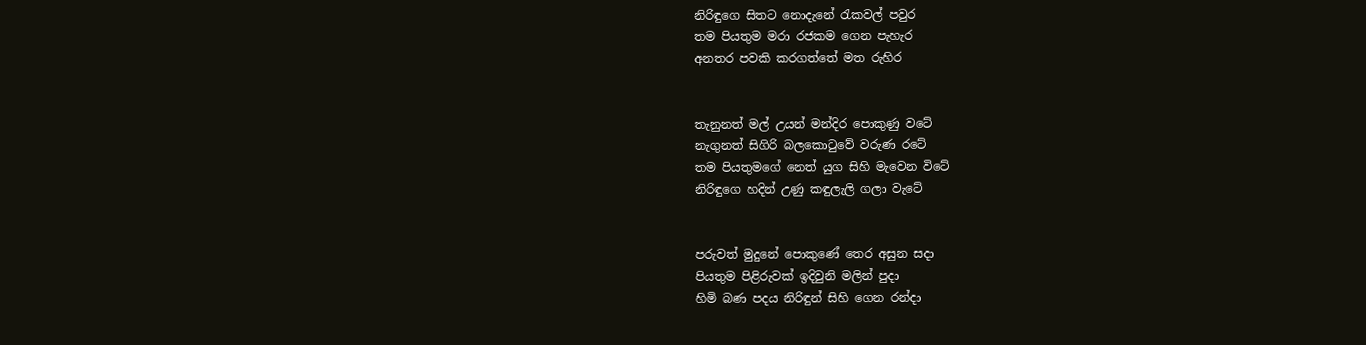නිරිඳුගෙ සිතට නොදැනේ රැකවල් පවුර
තම පියතුම මරා රජකම ගෙන පැහැර
අනතර පවකි කරගත්තේ මත රුහිර


තැනුනත් මල් උයන් මන්දිර පොකුණු වටේ
නැගුනත් සිගිරි බලකොටුවේ වරුණ රටේ
තම පියතුමගේ නෙත් යුග සිහි මැවෙන විටේ
නිරිඳුගෙ හදින් උණු කඳුලැලි ගලා වැටේ


පරුවත් මුදුනේ පොකුණේ තෙර අසුන සදා
පියතුම පිළිරුවක් ඉදිවුනි මලින් පුදා
හිමි බණ පදය නිරිඳුන් සිහි ගෙන රන්දා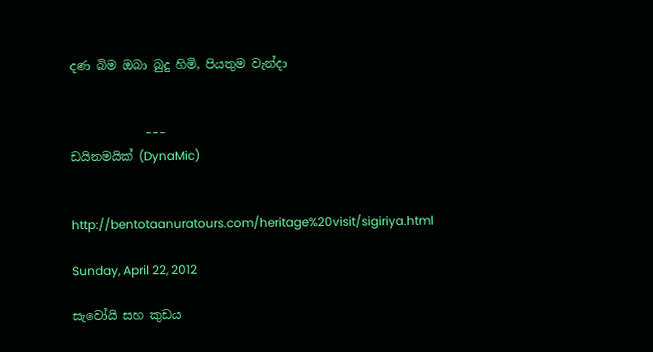දණ බිම ඔබා බුදු හිමි, පියතුම වැන්දා


                         ---
ඩයිනමයික් (DynaMic)


http://bentotaanuratours.com/heritage%20visit/sigiriya.html

Sunday, April 22, 2012

සැවෝයි සහ කුඩය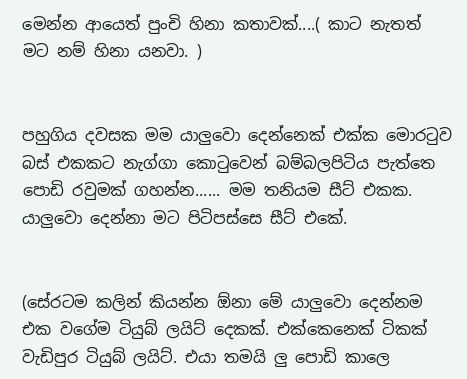මෙන්න ආයෙත් පුංචි හිනා කතාවක්....( කාට නැතත් මට නම් හිනා යනවා. )


පහුගිය දවසක මම යාලුවො දෙන්නෙක් එක්ක මොර‍ටුව බස් එකකට නැග්ගා කො‍ටුවෙන් බම්බලපිටිය පැත්තෙ පොඩි රවුමක් ගහන්න...... මම තනියම සීට් එකක. යාලුවො දෙන්නා මට පිටිපස්සෙ සීට් එකේ.


(සේරටම කලින් කියන්න ඕනා මේ යාලුවො දෙන්නම එක වගේම ටියුබ් ලයිට් දෙකක්. එක්කෙනෙක් ටිකක් වැඩිපුර ටියුබ් ලයිට්. එයා තමයි ලු පොඩි කාලෙ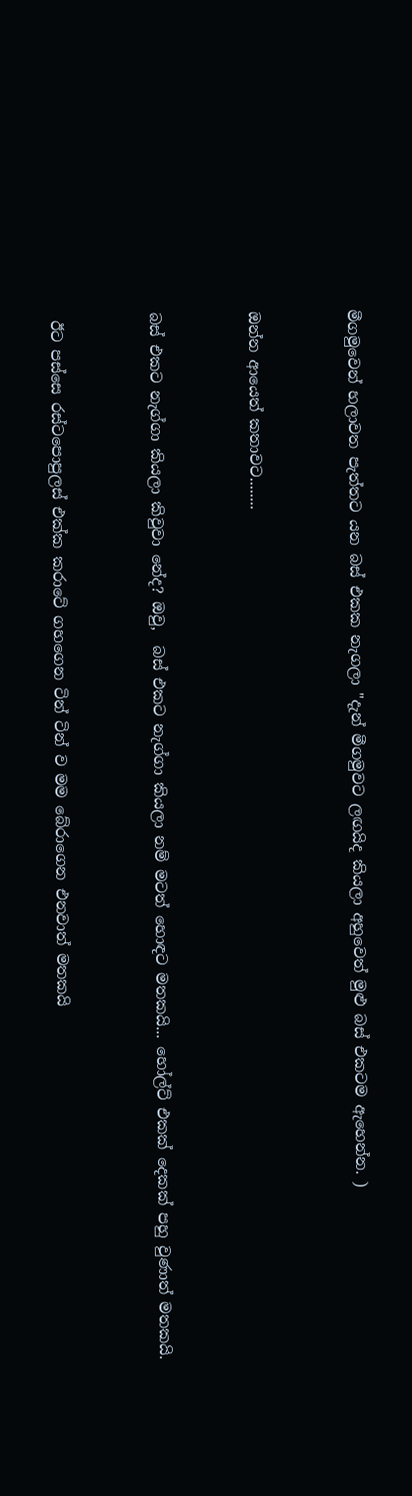මීගමුවෙන් හලාවත පැත්තට යන බස් එකක නැගලා "දැන් මීගමුවට ලඟයිද කියලා අහුවෙත් මුළු බස් එකටම ඇහෙන්න. )


ඔන්න ආයෙත් කතාවට........


බස් එකට නැග්ගා කියලා කිවුවා නේද? ඔවු,  බස් එකට නැග්ගා කියලා නම් මටත් හොඳට මතකයි... හෝල්ට් එකක් දෙකක් පහු වුණාත් මතකයි.


 ඊට පස්සෙ රස්ටපොපුලස් එක්ක කරාටේ ගහගෙන ටින් ටින් ව මම බේරාගෙන එනවාත් මතකයි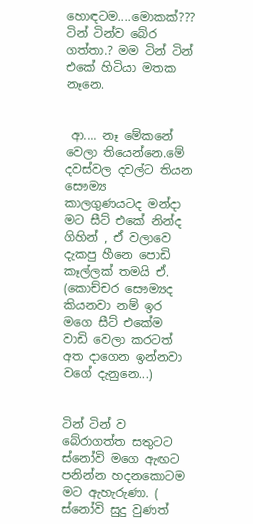හොඳටම....මොකක්??? ටින් ටින්ව බේර ගත්තා.? මම ටින් ටින් එකේ හිටියා මතක නෑනෙ.


 ආ.... නෑ මේකනේ වෙලා තියෙන්නෙ.මේ දවස්වල දවල්ට තියන සෞම්‍ය  කාලගුණයටද මන්දා මට සීට් එකේ නින්ද ගිහින් , ඒ වලාවෙ දැකපු හීනෙ පොඩි කෑල්ලක් තමයි ඒ. (කොච්චර සෞම්‍යද කියනවා නම් ඉර මගෙ සීට් එකේම වාඩි වෙලා කරටත් අත දාගෙන ඉන්නවා වගේ දැනුනෙ...)


ටින් ටින් ව බේරාගත්ත සතුටට ස්නෝවි මගෙ ඇඟට පනින්න හදනකොටම මට ඇහැරුණා. ( ස්නෝවි සුදු වුණත්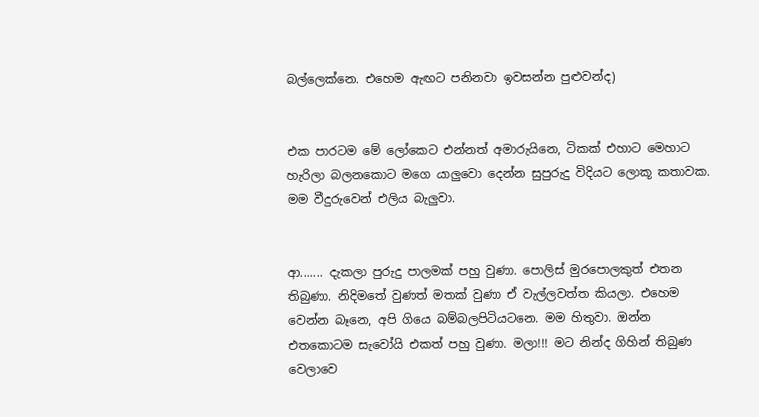බල්ලෙක්නෙ. එහෙම ඇඟට පනිනවා ඉවසන්න පුළුවන්ද)


එක පාරටම මේ ලෝකෙට එන්නත් අමාරුයිනෙ, ටිකක් එහාට මෙහාට හැරිලා බලනකොට මගෙ යාලුවො දෙන්න සුපුරුදු විදියට ලොකූ කතාවක.  මම වීදුරුවෙන් එලිය බැලුවා.


ආ....... දැකලා පුරුදු පාලමක් පහු වුණා. පොලිස් මුරපොලකුත් එතන තිබුණා. නිදිමතේ වුණත් මතක් වුණා ඒ වැල්ලවත්ත කියලා. එහෙම වෙන්න බෑනෙ, අපි ගියෙ බම්බලපිටියටනෙ. මම හිතුවා. ඔන්න එතකොටම සැවෝයි එකත් පහු වුණා. මලා!!! මට නින්ද ගිහින් තිබුණ වෙලාවෙ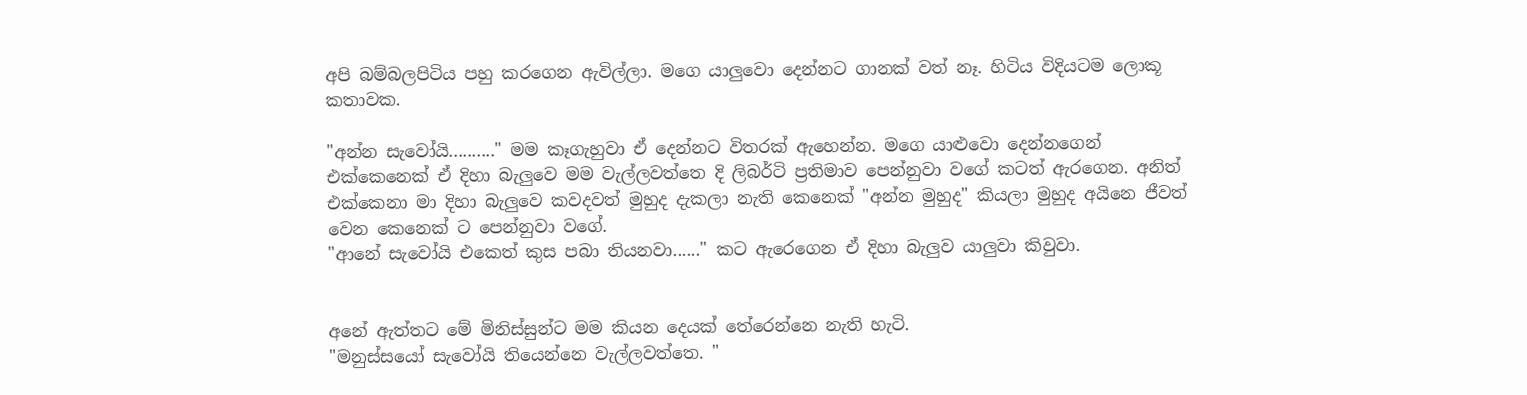අපි බම්බලපිටිය පහු කරගෙන ඇවිල්ලා. මගෙ යාලුවො දෙන්නට ගානක් වත් නෑ. හිටිය විදියටම ලොකූ කතාවක.

"අන්න සැවෝයි.........." මම කෑගැහුවා ඒ දෙන්නට විතරක් ඇහෙන්න. මගෙ යාළුවො දෙන්නගෙන් එක්කෙනෙක් ඒ දිහා බැලුවෙ මම වැල්ලවත්තෙ දි ලිබර්ටි ප්‍රතිමාව පෙන්නුවා වගේ කටත් ඇරගෙන. අනිත් එක්කෙනා මා දිහා බැලුවෙ කවදවත් මුහුද දැකලා නැති කෙනෙක් "අන්න මුහුද" කියලා මුහුද අයිනෙ ජීවත් වෙන කෙනෙක් ට පෙන්නුවා වගේ.
"ආනේ සැවෝයි එකෙත් කුස පබා තියනවා......" කට ඇරෙගෙන ඒ දිහා බැලුව යාලුවා කිවුවා.


අනේ ඇත්තට මේ මිනිස්සුන්ට මම කියන දෙයක් තේරෙන්නෙ නැති හැටි.
"මනුස්සයෝ සැවෝයි තියෙන්නෙ වැල්ලවත්තෙ. "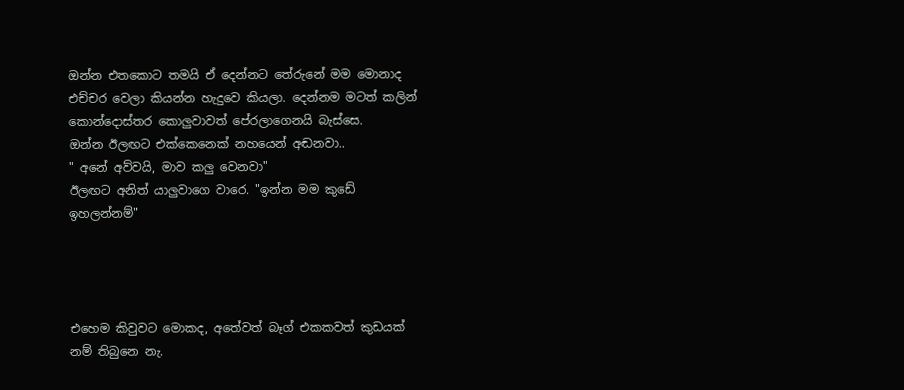ඔන්න එතකොට තමයි ඒ දෙන්නට තේරුනේ මම මොනාද එච්චර වෙලා කියන්න හැදුවෙ කියලා. දෙන්නම මටත් කලින් කොන්දොස්තර කොලුවාවත් පේරලාගෙනයි බැස්සෙ.
ඔන්න ඊලඟට එක්කෙනෙක් නහයෙන් අඬනවා..
" අනේ අව්වයි, මාව කලු වෙනවා"
ඊලඟට අනිත් යාලුවාගෙ වාරෙ. "ඉන්න මම කුඩේ ඉහලන්නම්"




එහෙම කිවුවට මොකද, අතේවත් බෑග් එකකවත් කුඩයක් නම් තිබුනෙ නැ.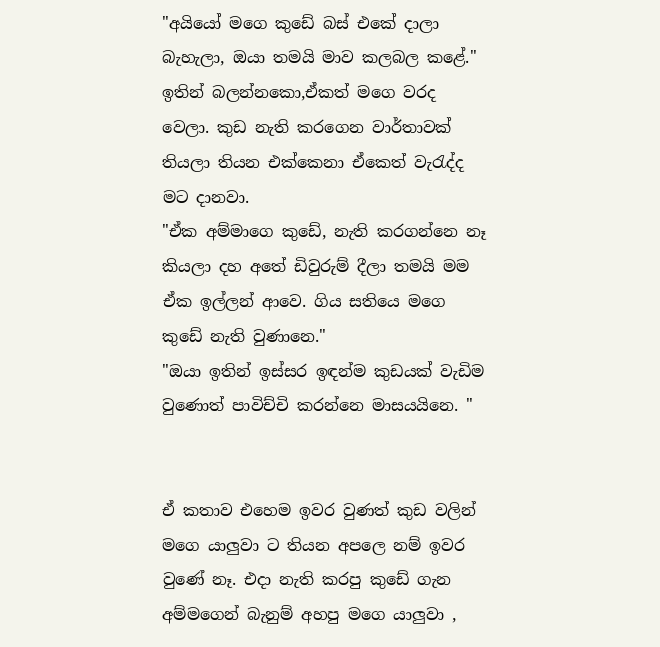"අයියෝ මගෙ කුඩේ බස් එකේ දාලා බැහැලා, ඔයා තමයි මාව කලබල කළේ."
ඉතින් බලන්නකො,ඒකත් මගෙ වරද වෙලා. කුඩ නැති කරගෙන වාර්තාවක් තියලා තියන එක්කෙනා ඒකෙත් වැ‍රැද්ද මට දානවා.
"ඒක අම්මාගෙ කුඩේ, නැති කරගන්නෙ නෑ කියලා දහ අතේ ඩිවුරුම් දීලා තමයි මම ඒක ඉල්ලන් ආවෙ. ගිය සතියෙ මගෙ කුඩේ නැති වුණානෙ."
"ඔයා ඉතින් ඉස්සර ඉඳන්ම කුඩයක් වැඩිම වුණොත් පාවිච්චි කරන්නෙ මාසයයිනෙ. "


ඒ කතාව එහෙම ඉවර වුණත් කුඩ වලින් මගෙ යාලුවා ට තියන අපලෙ නම් ඉවර වුණේ නෑ. එදා නැති කරපු කුඩේ ගැන අම්මගෙන් බැනුම් අහපු මගෙ යාලුවා ,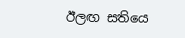ඊලඟ සතියෙ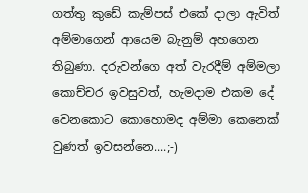ගත්තු කුඩේ කැම්පස් එකේ දාලා ඇවිත් අම්මාගෙන් ආයෙම බැනුම් අහගෙන තිබුණා. දරුවන්ගෙ අත් වැරදීම් අම්මලා කොච්චර ඉවසුවත්, හැමදාම එකම දේ වෙනකොට කොහොමද අම්මා කෙනෙක් වුණත් ඉවසන්නෙ....;-)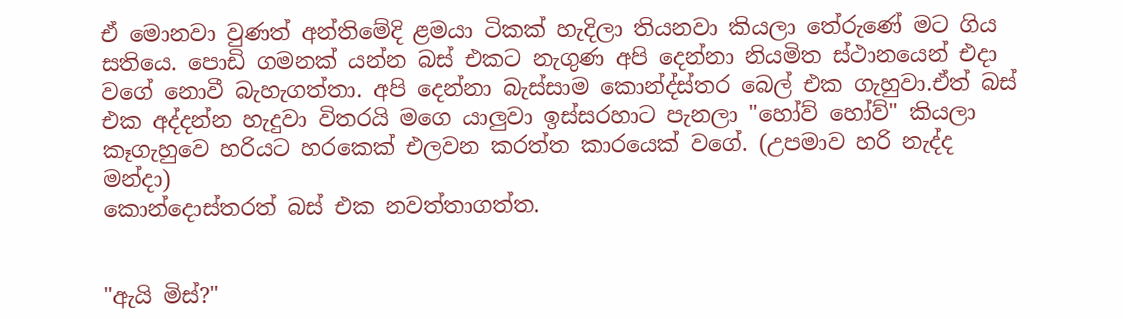ඒ මොනවා වුණත් අන්තිමේදි ළමයා ටිකක් හැදිලා තියනවා කියලා තේරුණේ මට ගිය සතියෙ. පොඩි ගමනක් යන්න බස් එකට නැගුණ අපි දෙන්නා නියමිත ස්ථානයෙන් එදා වගේ නොවී බැහැගත්තා. අපි දෙන්නා බැස්සාම කොන්ද්ස්තර බෙල් එක ගැහුවා.ඒත් බස් එක අද්දන්න හැදුවා විතරයි මගෙ යාලුවා ඉස්සරහාට පැනලා "හෝව් හෝව්" කියලා කෑගැහුවෙ හරියට හරකෙක් එලවන කරත්ත කාරයෙක් වගේ. (උපමාව හරි නැද්ද මන්දා)
කොන්දොස්තරත් බස් එක නවත්තාගත්ත.


"ඇයි මිස්?"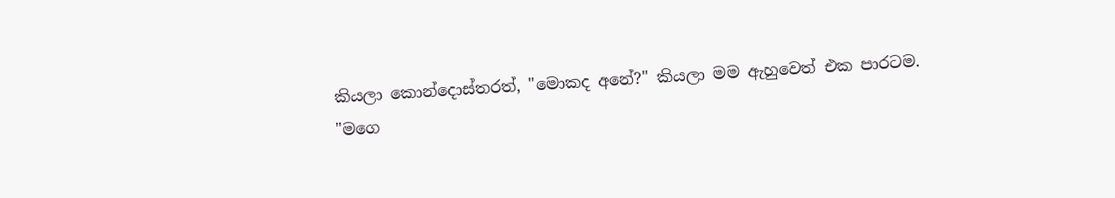කියලා කොන්දොස්තරත්, "මොකද අනේ?" කියලා මම ඇහුවෙත් එක පාරටම.
"මගෙ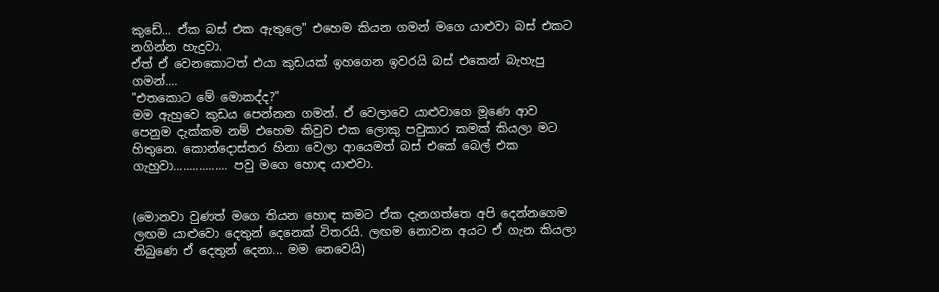කුඩේ... ඒක බස් එක ඇතුලෙ" එහෙම කියන ගමන් මගෙ යාළුවා බස් එකට නගින්න හැදුවා.
ඒත් ඒ වෙනකොටත් එයා කුඩයක් ඉහගෙන ඉවරයි බස් එකෙන් බැහැපු ගමන්....
"එතකොට මේ මොකද්ද?"
මම ඇහුවෙ කුඩය පෙන්නන ගමන්. ඒ වෙලාවෙ යාළුවාගෙ මූණෙ ආව පෙනුම දැක්කම නම් එහෙම කිවුව එක ලොකු පවුකාර කමක් කියලා මට හිතුනෙ. කොන්දොස්තර හිනා වෙලා ආයෙමත් බස් එකේ බෙල් එක ගැහුවා................. පවු මගෙ හොඳ යාළුවා.


(මොනවා වුණත් මගෙ තියන හොඳ කමට ඒක දැනගත්තෙ අපි දෙන්නගෙම ලඟම යාළුවො දෙතුන් දෙනෙක් විතරයි. ලඟම නොවන අයට ඒ ගැන කියලා තිබුණෙ ඒ දෙතුන් දෙනා... මම නෙවෙයි)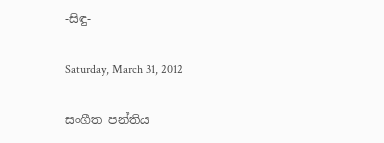-සිඳු-

Saturday, March 31, 2012

සංගීත පන්තිය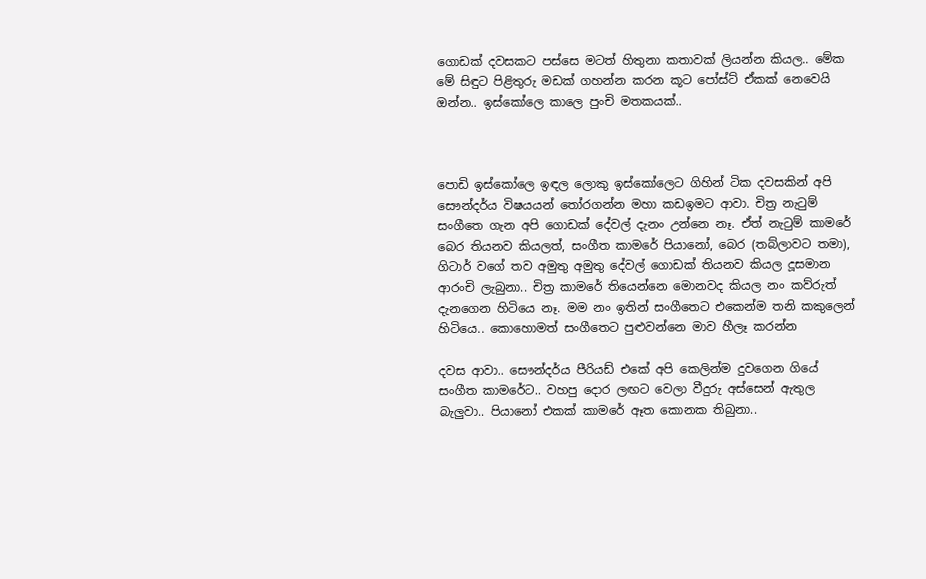ගොඩක් දවසකට පස්සෙ මටත් හිතුනා කතාවක් ලියන්න කියල.. මේක මේ සිඳුට පිළිතුරු මඩක් ගහන්න කරන කූට පෝස්ට් ඒකක් නෙවෙයි ඔන්න.. ඉස්කෝලෙ කාලෙ පුංචි මතකයක්..



පොඩි ඉස්කෝලෙ ඉඳල ලොකු ඉස්කෝලෙට ගිහින් ටික දවසකින් අපි සෞන්දර්ය විෂයයන් තෝරගන්න මහා කඩඉමට ආවා. චිත්‍ර නැටුම් සංගීතෙ ගැන අපි ගොඩක් දේවල් දැනං උන්නෙ නෑ. ඒත් නැටුම් කාමරේ බෙර තියනව කියලත්, සංගීත කාමරේ පියානෝ, බෙර (තබ්ලාවට තමා), ගිටාර් වගේ තව අමුතු අමුතු දේවල් ගොඩක් තියනව කියල දූසමාන ආරංචි ලැබුනා.. චිත්‍ර කාමරේ තියෙන්නෙ මොනවද කියල නං කව්රුත් දැනගෙන හිටියෙ නෑ. මම නං ඉතින් සංගීතෙට එකෙන්ම තනි කකුලෙන් හිටියෙ.. කොහොමත් සංගීතෙට පුළුවන්නෙ මාව හීලෑ කරන්න

දවස ආවා.. සෞන්දර්ය පීරියඩ් එකේ අපි කෙලින්ම දුවගෙන ගියේ සංගීත කාමරේට.. වහපු දොර ලඟට වෙලා වීදුරු අස්සෙන් ඇතුල බැලුවා.. පියානෝ එකක් කාමරේ ඈත කොනක තිබුනා..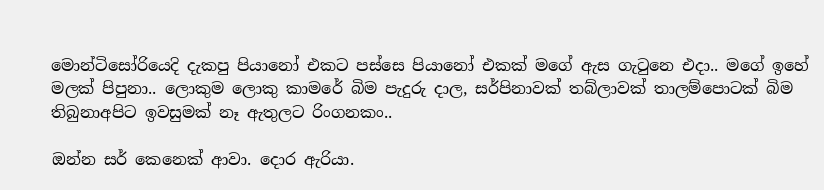මොන්ටිසෝරියෙදි දැකපු පියානෝ එකට පස්සෙ පියානෝ එකක් මගේ ඇස ගැටුනෙ එදා.. මගේ ඉහේ මලක් පිපුනා.. ලොකුම ලොකු කාමරේ බිම පැදුරු දාල, සර්පිනාවක් තබ්ලාවක් තාලම්පොටක් බිම තිබුනාඅපිට ඉවසුමක් නෑ ඇතුලට රිංගනකං..

ඔන්න සර් කෙනෙක් ආවා. දොර ඇරියා.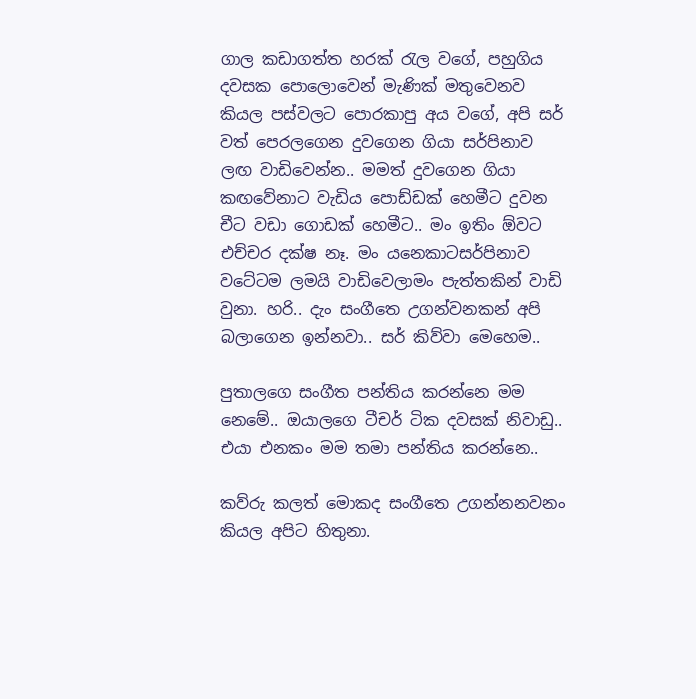ගාල කඩාගත්ත හරක් රැල වගේ, පහුගිය දවසක පොලොවෙන් මැණික් මතුවෙනව කියල පස්වලට පොරකාපු අය වගේ, අපි සර් වත් පෙරලගෙන දුවගෙන ගියා සර්පිනාව ලඟ වාඩිවෙන්න.. මමත් දුවගෙන ගියා කඟවේනාට වැඩිය පොඩ්ඩක් හෙමීට දුවන චීට වඩා ගොඩක් හෙමීට.. මං ඉතිං ඕවට එච්චර දක්ෂ නෑ. මං යනෙකාටසර්පිනාව වටේටම ලමයි වාඩිවෙලාමං පැත්තකින් වාඩි වුනා. හරි.. දැං සංගීතෙ උගන්වනකන් අපි බලාගෙන ඉන්නවා.. සර් කිව්වා මෙහෙම..

පුතාලගෙ සංගීත පන්තිය කරන්නෙ මම නෙමේ.. ඔයාලගෙ ටීචර් ටික දවසක් නිවාඩු.. එයා එනකං මම තමා පන්තිය කරන්නෙ..

කව්රු කලත් මොකද සංගීතෙ උගන්නනවනං කියල අපිට හිතුනා.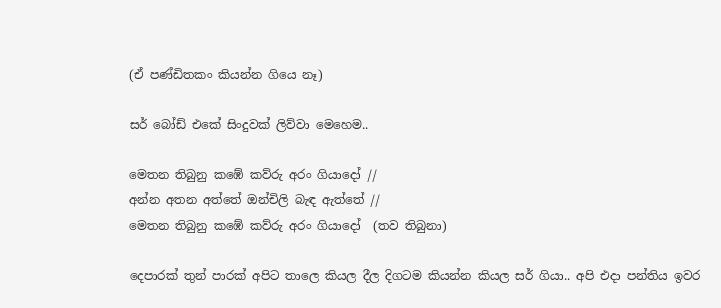(ඒ පණ්ඩිතකං කියන්න ගියෙ නෑ)

සර් බෝඩ් එකේ සිංදුවක් ලිව්වා මෙහෙම..

මෙතන තිබුනු කඹේ කව්රු අරං ගියාදෝ //
අන්න අතන අත්තේ ඔන්චිලි බැඳ ඇත්තේ //
මෙතන තිබුනු කඹේ කව්රු අරං ගියාදෝ  (තව තිබුනා)

දෙපාරක් තුන් පාරක් අපිට තාලෙ කියල දීල දිගටම කියන්න කියල සර් ගියා.. අපි එදා පන්තිය ඉවර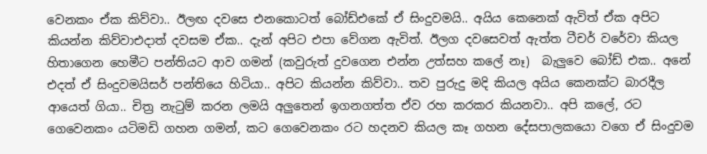වෙනකං ඒක කිව්වා.. ඊලඟ දවසෙ එනකොටත් බෝඩ්එකේ ඒ සිංදුවමයි.. අයිය කෙනෙක් ඇවිත් ඒක අපිට කියන්න කිව්වාඑදාත් දවසම ඒක.. දැන් අපිට එපා වේගන ඇවිත්. ඊලග දවසෙවත් ඇත්ත ටීචර් වරේවා කියල හිතාගෙන හෙමීට පන්තියට ආව ගමන් (කවුරුත් දුවගෙන එන්න උත්සහ කලේ නෑ)  බැලුවෙ බෝඩ් එක.. අනේ එදත් ඒ සිංදුවමයිසර් පන්තියෙ හිටියා.. අපිට කියන්න කිව්වා.. තව පුරුදු මදි කියල අයිය කෙනක්ට බාරදීල ආයෙත් ගියා.. චිත්‍ර නැටුම් කරන ලමයි අලුතෙන් ඉගනගත්ත ඒව රහ කරකර කියනවා.. අපි කලේ, රට ගෙවෙනකං යටිමඩි ගහන ගමන්, කට ගෙවෙනකං රට හදනව කියල කෑ ගහන දේසපාලකයො වගෙ ඒ සිංදුවම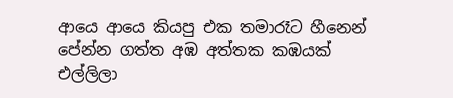ආයෙ ආයෙ කියපු එක තමාරෑට හීනෙන් පේන්න ගත්ත අඹ අත්තක කඹයක් එල්ලිලා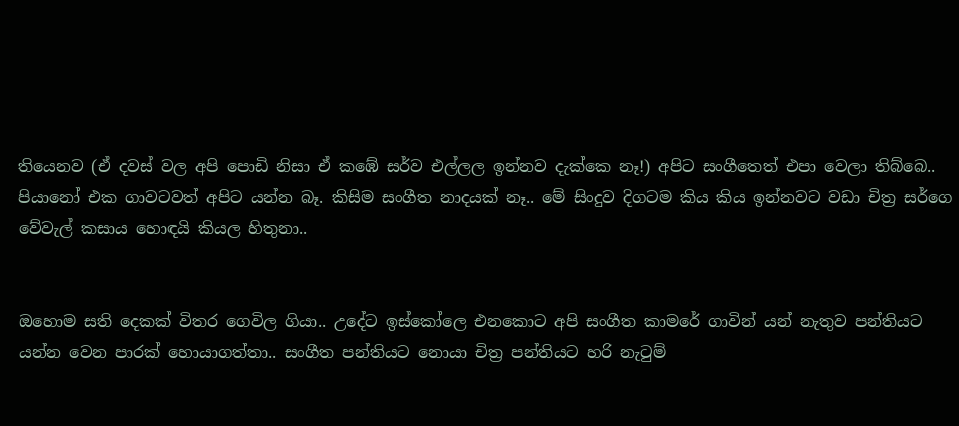තියෙනව (ඒ දවස් වල අපි පොඩි නිසා ඒ කඹේ සර්ව එල්ලල ඉන්නව දැක්කෙ නෑ!) අපිට සංගීතෙත් එපා වෙලා තිබ්බෙ.. පියානෝ එක ගාවටවත් අපිට යන්න බෑ. කිසිම සංගීත නාදයක් නෑ.. මේ සිංදුව දිගටම කිය කිය ඉන්නවට වඩා චිත්‍ර සර්ගෙ වේවැල් කසාය හොඳයි කියල හිතුනා..


ඔහොම සති දෙකක් විතර ගෙවිල ගියා.. උදේට ඉස්කෝලෙ එනකොට අපි සංගීත කාමරේ ගාවින් යන් නැතුව පන්තියට යන්න වෙන පාරක් හොයාගත්තා.. සංගීත පන්තියට නොයා චිත්‍ර පන්තියට හරි නැටුම්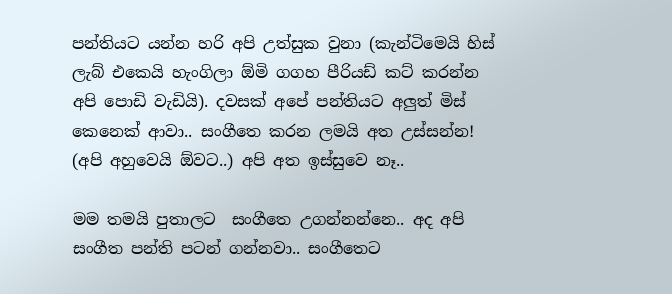පන්තියට යන්න හරි අපි උත්සුක වුනා (කැන්ටිමෙයි හිස් ලැබ් එකෙයි හැංගිලා ඕමි ගගහ පීරියඩ් කට් කරන්න අපි පොඩි වැඩියි). දවසක් අපේ පන්තියට අලුත් මිස් කෙනෙක් ආවා.. සංගීතෙ කරන ලමයි අත උස්සන්න! (අපි අහුවෙයි ඕවට..) අපි අත ඉස්සුවෙ නෑ..

මම තමයි පුතාලට  සංගීතෙ උගන්නන්නෙ.. අද අපි සංගීත පන්ති පටන් ගන්නවා.. සංගීතෙට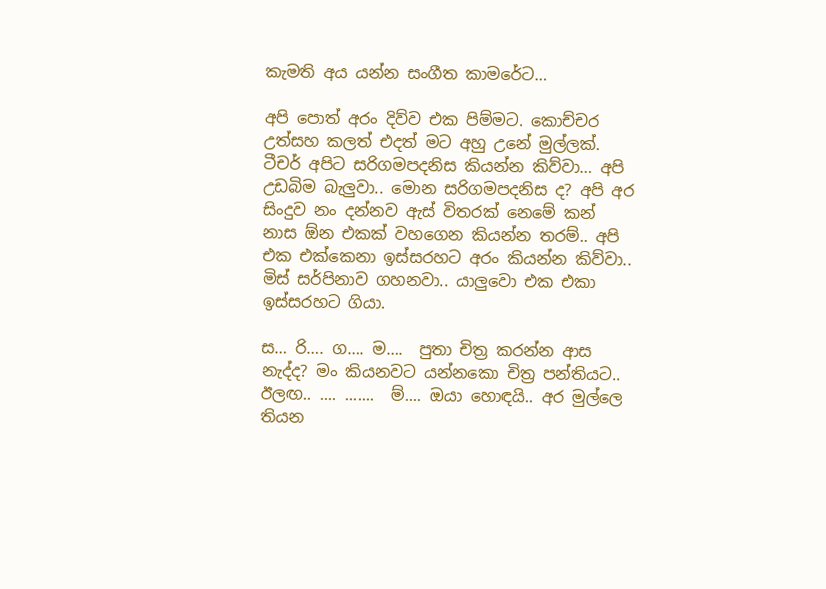කැමති අය යන්න සංගීත කාමරේට…

අපි පොත් අරං දිව්ව එක පිම්මට. කොච්චර උත්සහ කලත් එදත් මට අහු උනේ මුල්ලක්. ටීචර් අපිට සරිගමපදනිස කියන්න කිව්වා… අපි උඩබිම බැලුවා.. මොන සරිගමපදනිස ද? අපි අර සිංදුව නං දන්නව ඇස් විතරක් නෙමේ කන් නාස ඕන එකක් වහගෙන කියන්න තරම්.. අපි එක එක්කෙනා ඉස්සරහට අරං කියන්න කිව්වා.. මිස් සර්පිනාව ගහනවා.. යාලුවො එක එකා ඉස්සරහට ගියා.

ස… රි…. ග…. ම….  පුතා චිත්‍ර කරන්න ආස නැද්ද? මං කියනවට යන්නකො චිත්‍ර පන්තියට..
ඊලඟ.. .... .......  ම්.... ඔයා හොඳයි.. අර මුල්ලෙ තියන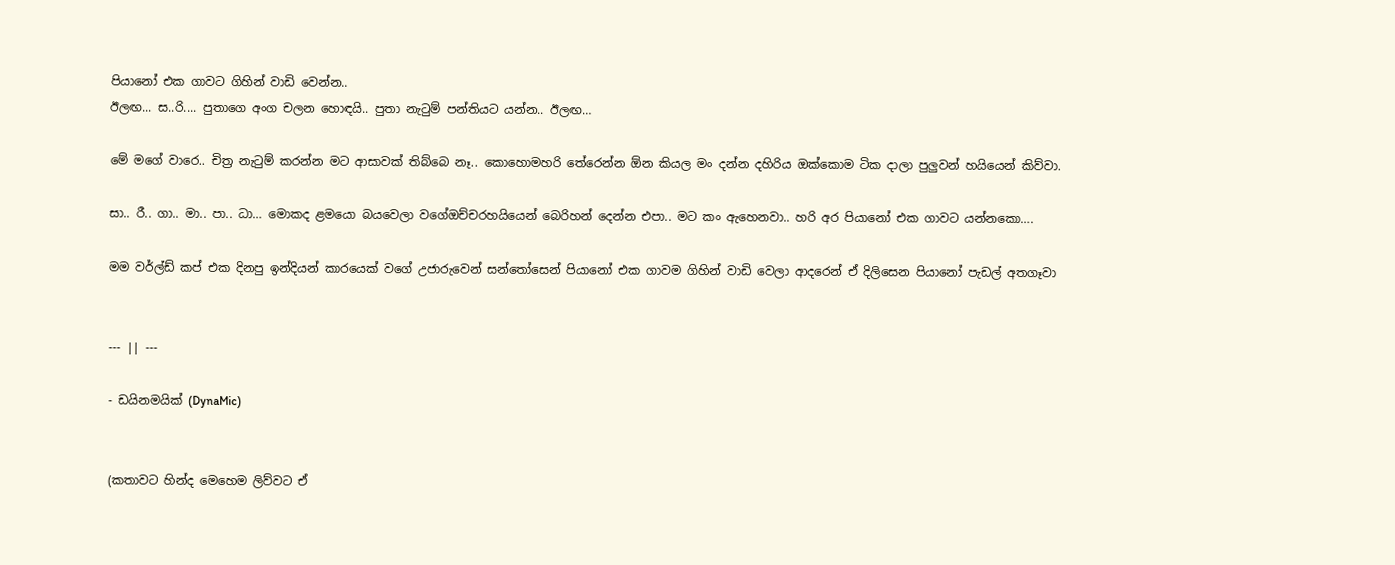පියානෝ එක ගාවට ගිහින් වාඩි වෙන්න..
ඊලඟ... ස..රි.... පුතාගෙ අංග චලන හොඳයි.. පුතා නැටුම් පන්තියට යන්න.. ඊලඟ…

මේ මගේ වාරෙ.. චිත්‍ර නැටුම් කරන්න මට ආසාවක් තිබ්බෙ නෑ.. කොහොමහරි තේරෙන්න ඕන කියල මං දන්න දහිරිය ඔක්කොම ටික දාලා පුලුවන් හයියෙන් කිව්වා.

සා.. රී.. ගා.. මා.. පා.. ධා… මොකද ළමයො බයවෙලා වගේඔච්චරහයියෙන් බෙරිහන් දෙන්න එපා.. මට කං ඇහෙනවා.. හරි අර පියානෝ එක ගාවට යන්නකො….

මම වර්ල්ඩ් කප් එක දිනපු ඉන්දියන් කාරයෙක් වගේ උජාරුවෙන් සන්තෝසෙන් පියානෝ එක ගාවම ගිහින් වාඩි වෙලා ආදරෙන් ඒ දිලිසෙන පියානෝ පැඩල් අතගෑවා


--- || ---

- ඩයිනමයික් (DynaMic)


(කතාවට හින්ද මෙහෙම ලිව්වට ඒ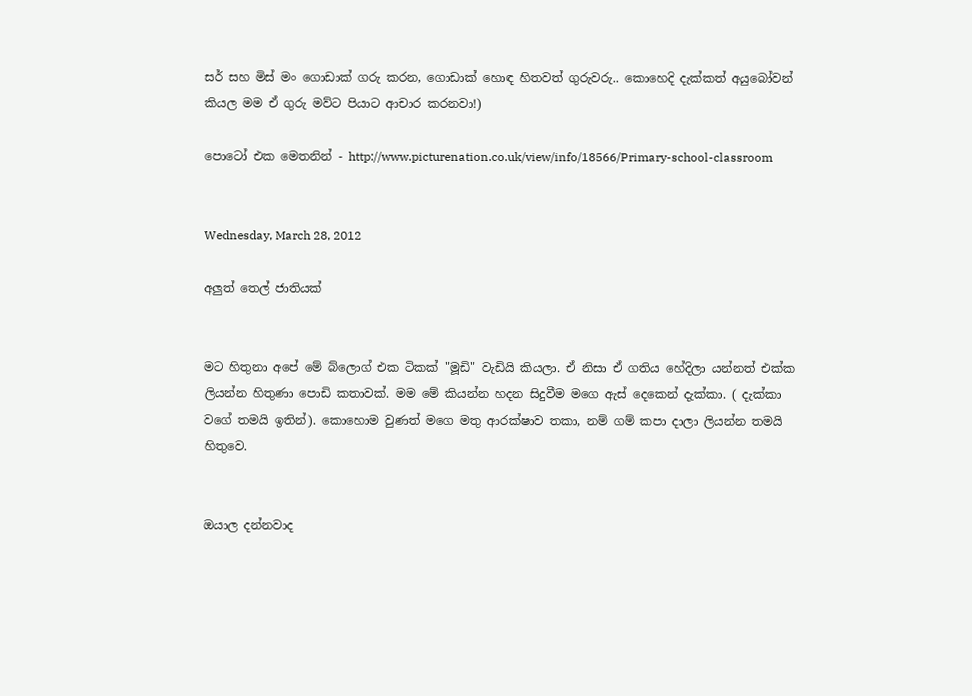සර් සහ මිස් මං ගොඩාක් ගරු කරන, ගොඩාක් හොඳ හිතවත් ගුරුවරු.. කොහෙදි දැක්කත් අයුබෝවන් කියල මම ඒ ගුරු මව්ට පියාට ආචාර කරනවා!)

පොටෝ එක මෙතනින් - http://www.picturenation.co.uk/view/info/18566/Primary-school-classroom


Wednesday, March 28, 2012

අලුත් තෙල් ජාතියක්


මට හිතුනා අපේ මේ බ්ලොග් එක ටිකක් "මූඩි" වැඩියි කියලා. ඒ නිසා ඒ ගතිය හේදිලා යන්නත් එක්ක ලියන්න හිතුණා පොඩි කතාවක්. මම මේ කියන්න හදන සිදුවීම මගෙ ඇස් දෙකෙන් දැක්කා. ( දැක්කා වගේ තමයි ඉතින්). කොහොම වුණත් මගෙ මතු ආරක්ෂාව තකා, නම් ගම් කපා දාලා ලියන්න තමයි හිතුවෙ.


ඔයාල දන්නවාද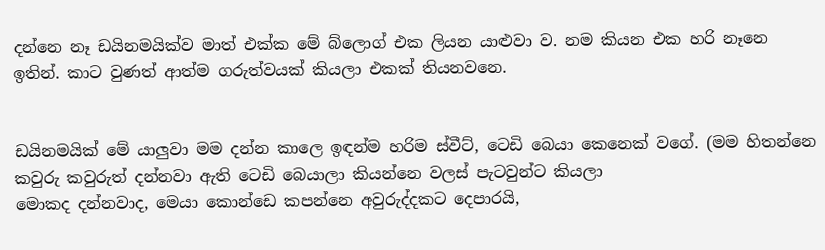දන්නෙ නෑ ඩයිනමයික්ව මාත් එක්ක මේ බ්ලොග් එක ලියන යාළුවා ව. නම කියන එක හරි නෑනෙ ඉතින්. කාට වුණත් ආත්ම ගරුත්වයක් කියලා එකක් තියනවනෙ.


ඩයිනමයික් මේ යාලුවා මම දන්න කාලෙ ඉඳන්ම හරිම ස්වීට්, ටෙඩි බෙයා කෙනෙක් වගේ. (මම හිතන්නෙ කවුරු කවුරුත් දන්නවා ඇති ටෙඩි බෙයාලා කියන්නෙ වලස් පැටවුන්ට කියලා
මොකද දන්නවාද, මෙයා කොන්ඩෙ කපන්නෙ අවුරුද්දකට දෙපාරයි,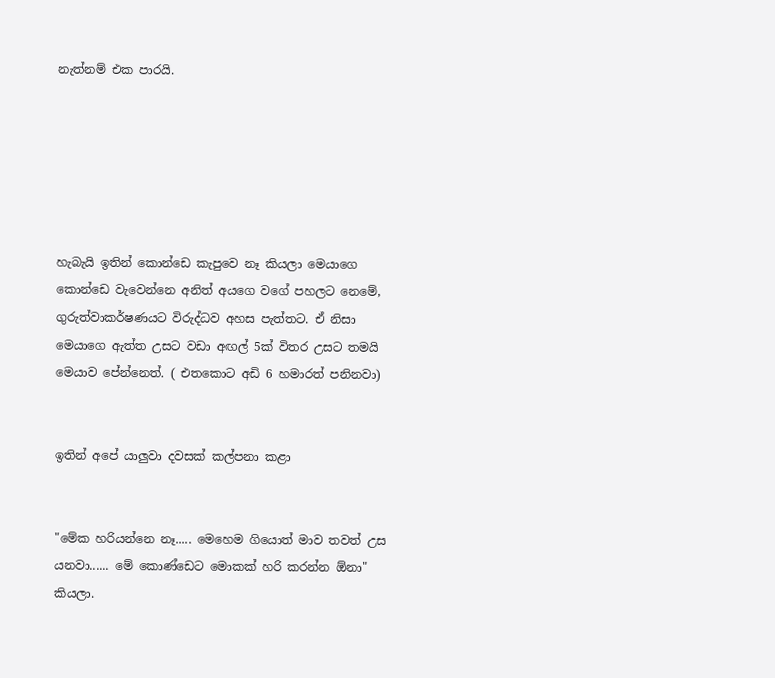නැත්නම් එක පාරයි.






හැබැයි ඉතින් කොන්ඩෙ කැපුවෙ නෑ කියලා මෙයාගෙ කොන්ඩෙ වැවෙන්නෙ අනිත් අයගෙ වගේ පහලට නෙමේ, ගුරුත්වාකර්ෂණයට විරුද්ධව අහස පැත්තට. ඒ නිසා මෙයාගෙ ඇත්ත උසට වඩා අඟල් 5ක් විතර උසට තමයි මෙයාව පේන්නෙත්. ( එතකොට අඩි 6 හමාරත් පනිනවා)


ඉතින් අපේ යාලුවා දවසක් කල්පනා කළා


"මේක හරියන්නෙ නෑ..... මෙහෙම ගියොත් මාව තවත් උස යනවා...... මේ කොණ්ඩෙට මොකක් හරි කරන්න ඕනා" කියලා.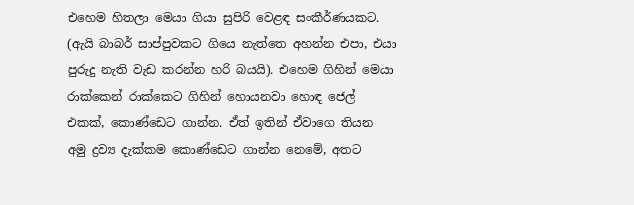එහෙම හිතලා මෙයා ගියා සුපිරි වෙළඳ සංකීර්ණයකට. (ඇයි බාබර් සාප්පුවකට ගියෙ නැත්තෙ අහන්න එපා, එයා පුරුදු නැති වැඩ කරන්න හරි බයයි). එහෙම ගිහින් මෙයා රාක්කෙන් රාක්කෙට ගිහින් හොයනවා හොඳ ජෙල් එකක්, කොණ්ඩෙට ගාන්න. ඒත් ඉතින් ඒවාගෙ තියන අමු ද්‍රව්‍ය දැක්කම කොණ්ඩෙට ගාන්න නෙමේ, අතට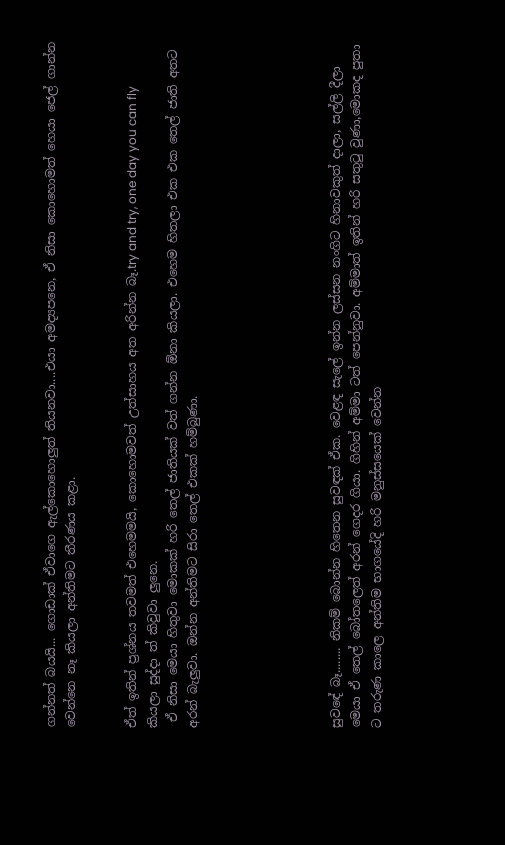ගන්නත් බයයි... ගොඩාක් ඒවාගෙ ඇල්කොහොලුත් තියනවා....එයා අමද්‍යපනෙ, ඒ නිසා කොහොමත් හෙයා ජෙල් ගාන්න වෙන්නෙ නෑ කියලා අන්තිමට තීරණය කළා.


ඒත් ඉතින් ප්‍රශ්නය තවමත් එහෙමමයි, කොහොමවත් උත්සාහය අත අරින්න බෑ.try and try, one day you can fly කියලා සුද්දා ත් කිවුවා ලුනෙ.
 ඒ නිසා මෙයා හිතුවා මොකක් හරි තෙල් ජාතියක් වත් ගන්න ඕනා කියලා. එහෙම හිතලා එක එක තෙල් ජාති අතට අරන් බැලුවා. ඔන්න අන්තිමට සිරා තෙල් එකක් හම්බුණා.






සුවඳේ බෑ........ නිකම් බොන්න හිතෙන සුවඳක් ඒක. වෙළඳ සැලේ ඉන්න ලස්සන නංගිට හිනාවකුත් දාලා, සල්ලි දීලා මෙයා ඒ තෙල් බෝතලෙත් අරන් ගෙදර ගියා. ගිහින් අම්මා ටත් පෙන්නුවා. අම්මාත් ඉතින් හරි සතු‍ටු වුණා,මොකද පුතා ට තරුණ කාලෙ අන්තිම භාගයේදි හරි මනුස්සයෙක් වෙන්න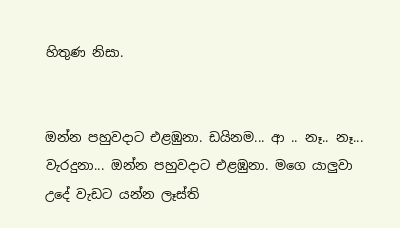හිතුණ නිසා.


ඔන්න පහුවදාට එළඹුනා. ඩයිනම... ආ .. නෑ.. නෑ... වැරදුනා... ඔන්න පහුවදාට එළඹුනා. මගෙ යාලුවා උදේ වැඩට යන්න ලෑස්ති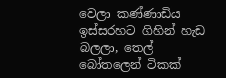වෙලා කණ්ණාඩිය ඉස්සරහට ගිහින් හැඩ බලලා, තෙල් බෝතලෙන් ටිකක්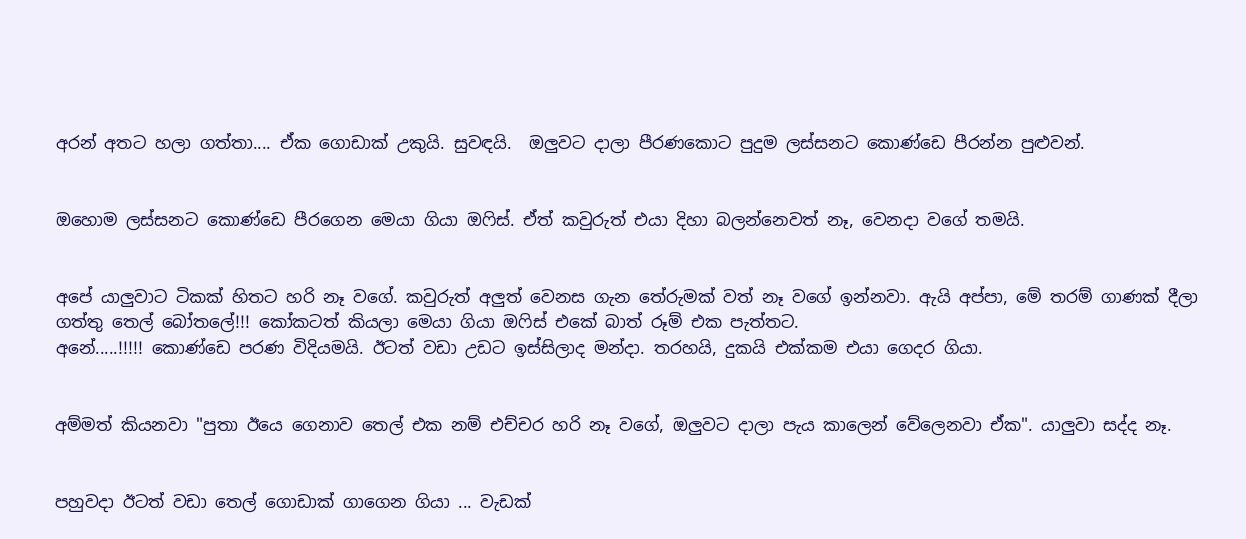අරන් අතට හලා ගත්තා.... ඒක ගොඩාක් උකුයි. සුවඳයි.  ඔලුවට දාලා පීරණකොට පුදුම ලස්සනට කොණ්ඩෙ පීරන්න පුළුවන්.


ඔහොම ලස්සනට කොණ්ඩෙ පීරගෙන මෙයා ගියා ඔ‍ෆිස්. ඒත් කවුරුත් එයා දිහා බලන්නෙවත් නෑ, වෙනදා වගේ තමයි.


අපේ යාලුවාට ටිකක් හිතට හරි නෑ වගේ. කවුරුත් අලුත් වෙනස ගැන තේරුමක් වත් නෑ වගේ ඉන්නවා. ඇයි අප්පා, මේ තරම් ගාණක් දීලා ගත්තු තෙල් බෝතලේ!!! කෝකටත් කියලා මෙයා ගියා ඔ‍ෆිස් එකේ බාත් රූම් එක පැත්තට.
අනේ.....!!!!! කොණ්ඩෙ පරණ විදියමයි. ඊටත් වඩා උඩට ඉස්සිලාද මන්දා. තරහයි, දුකයි එක්කම එයා ගෙදර ගියා.


අම්මත් කියනවා "පුතා ඊයෙ ගෙනාව තෙල් එක නම් එච්චර හරි නෑ වගේ, ඔලුවට දාලා පැය කාලෙන් වේලෙනවා ඒක". යාලුවා සද්ද නෑ.


පහුවදා ඊටත් වඩා තෙල් ගොඩාක් ගාගෙන ගියා ... වැඩක්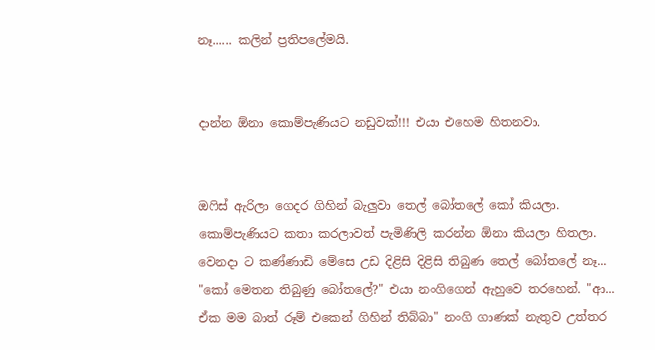නෑ...... කලින් ප්‍රතිපලේමයි.


දාන්න ඕනා කොම්පැණියට නඩුවක්!!! එයා එහෙම හිතනවා.


ඔ‍ෆිස් ඇරිලා ගෙදර ගිහින් බැලුවා තෙල් බෝතලේ කෝ කියලා. කොම්පැණියට කතා කරලාවත් පැමිණිලි කරන්න ඕනා කියලා හිතලා. වෙනදා ට කණ්ණාඩි මේසෙ උඩ දිළිසි දිළිසි තිබුණ තෙල් බෝතලේ නෑ...
"කෝ මෙතන තිබුණු බෝතලේ?" එයා නංගිගෙන් ඇහුවෙ තරහෙන්. "ආ... ඒක මම බාත් රූම් එකෙන් ගිහින් තිබ්බා" නංගි ගාණක් නැතුව උත්තර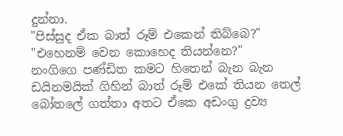දුන්නා.
"පිස්සුද ඒක බාත් රූම් එකෙන් තිබ්බෙ?"
"එහෙනම් වෙන කොහෙද තියන්නෙ?"
නංගිගෙ පණ්ඩිත කමට හිතෙන් බැන බැන ඩයිනමයික් ගිහින් බාත් රූම් එකේ තියන තෙල් බෝතලේ ගත්තා අතට ඒකෙ අඩංගු ද්‍රව්‍ය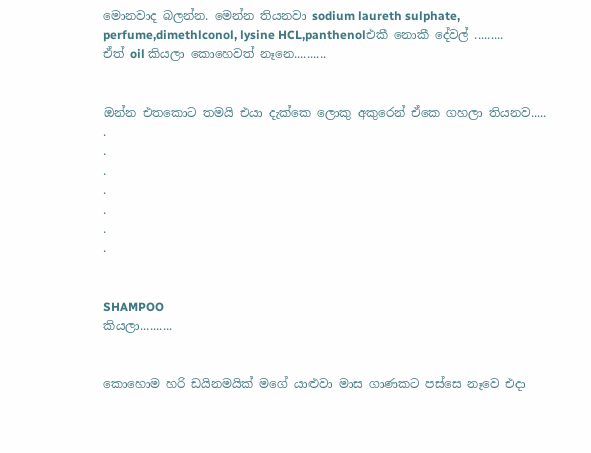මොනවාද බලන්න. මෙන්න තියනවා sodium laureth sulphate, perfume,dimethlconol, lysine HCL,panthenolඑකී නොකී දේවල් .........
ඒත් oil කියලා කොහෙවත් නෑනෙ..........


ඔන්න එතකොට තමයි එයා දැක්කෙ ලොකු අකුරෙන් ඒකෙ ගහලා තියනව.....
.
.
.
.
.
.
.


SHAMPOO
කියලා..........


කොහොම හරි ඩයිනමයික් මගේ යාළුවා මාස ගාණකට පස්සෙ නෑවෙ එදා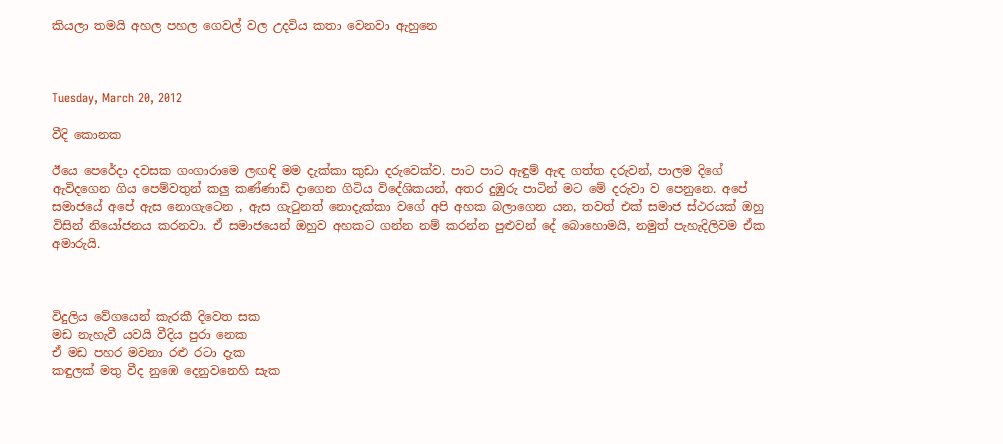කියලා තමයි අහල පහල ගෙවල් වල උදවිය කතා වෙනවා ඇහුනෙ



Tuesday, March 20, 2012

වීදි කොනක

ඊයෙ පෙරේදා දවසක ගංගාරාමෙ ලඟඳි මම දැක්කා කුඩා දරුවෙක්ව. පාට පාට ඇඳුම් ඇඳ ගත්ත දරුවන්, පාලම දිගේ ඇවිදගෙන ගිය පෙම්වතුන් කලු කණ්ණාඩි දාගෙන ගිටිය විදේශිකයන්, අතර දුඹුරු පාටින් මට මේ දරුවා ව පෙනුනෙ. අපේ සමාජයේ අපේ ඇස නොගැටෙන , ඇස ගැ‍ටුනත් නොදැක්කා වගේ අපි අහක බලාගෙන යන, තවත් එක් සමාජ ස්ථරයක් ඔහු විසින් නියෝජනය කරනවා. ඒ සමාජයෙන් ඔහුව අහකට ගන්න නම් කරන්න පුළුවන් දේ බොහොමයි, නමුත් පැහැදිලිවම ඒක අමාරුයි.



විදුලිය වේගයෙන් කැරකී දිවෙත සක
මඩ නැහැවී යවයි වීදිය පුරා නෙක
ඒ මඩ පහර මවනා රළු රටා දැක
කඳුලක් මතු වීද නුඹෙ දෙනුවනෙහි සැක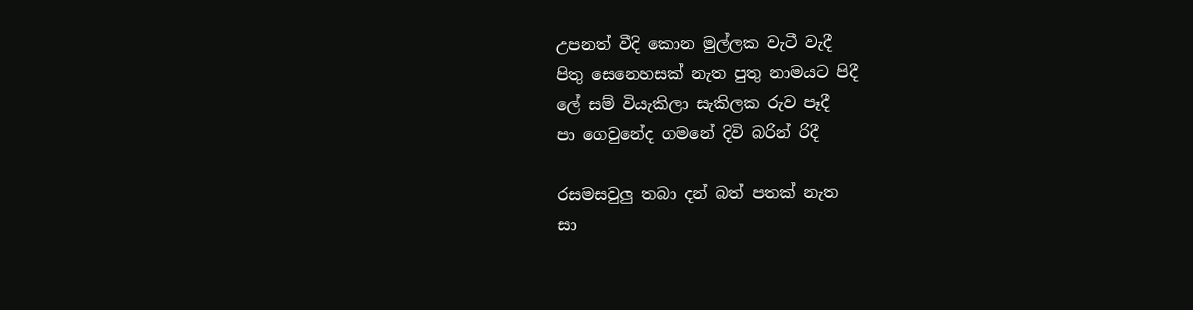උපනත් වීදි කොන මුල්ලක වැටී වැදී
පිතු සෙනෙහසක් නැත පුතු නාමයට පිදී
ලේ සම් වියැකිලා සැකිලක රුව පෑදී
පා ගෙවුනේද ගමනේ දිවි බරින් රිදී

රසමසවුලු තබා දන් බත් පතක් නැත
සා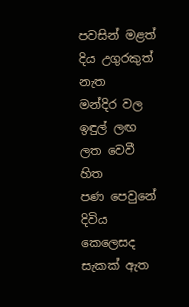පවසින් මළත් දිය උගුරකුත් නැත
මන්දිර වල ඉඳුල් ලඟ ලත වෙවී හිත
පණ පෙවුනේ දිවිය කෙලෙසද සැකක් ඇත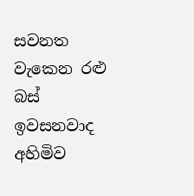සවනත වැකෙන රළු බස් ඉවසනවාද
අහිමිව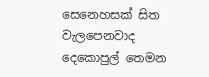සෙනෙහසක් සිත වැලපෙනවාද
දෙකොපුල් තෙමන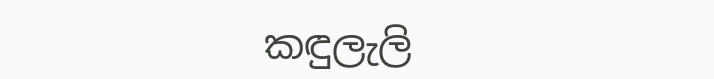කඳුලැලි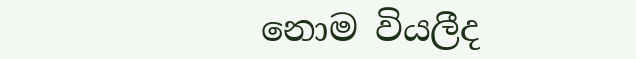නොම වියලීද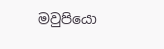මවුපියො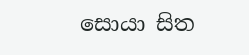සොයා සිත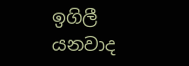ඉගිලී යනවාද